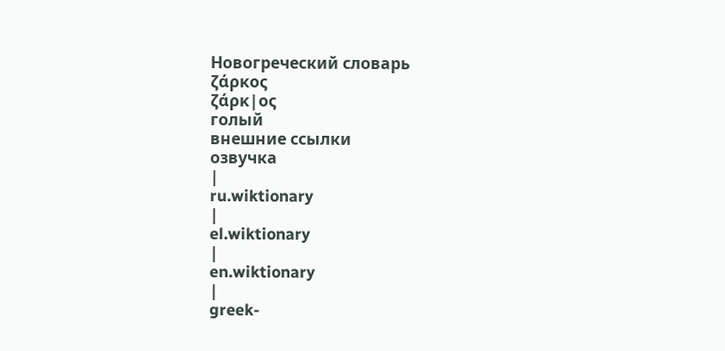Новогреческий словарь
ζάρκος
ζάρκ|ος
голый
внешние ссылки
озвучка
|
ru.wiktionary
|
el.wiktionary
|
en.wiktionary
|
greek-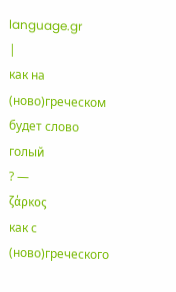language.gr
|
как на
(ново)греческом
будет слово
голый
? —
ζάρκος
как с
(ново)греческого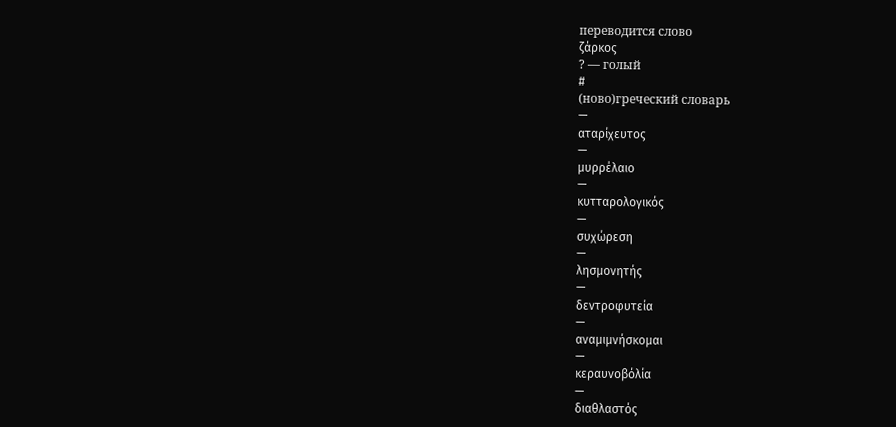переводится слово
ζάρκος
? — голый
#
(ново)греческий словарь
—
αταρίχευτος
—
μυρρέλαιο
—
κυτταρολογικός
—
συχώρεση
—
λησμονητής
—
δεντροφυτεία
—
αναμιμνήσκομαι
—
κεραυνοβόλία
—
διαθλαστός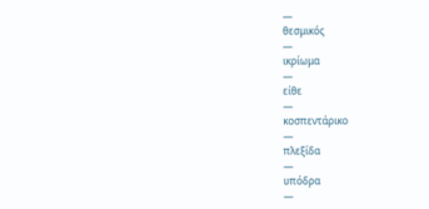—
θεσμικός
—
ικρίωμα
—
είθε
—
κοσπεντάρικο
—
πλεξίδα
—
υπόδρα
—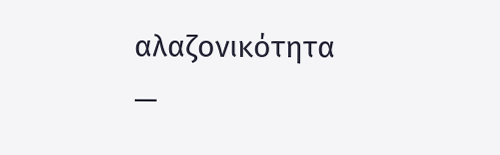αλαζονικότητα
—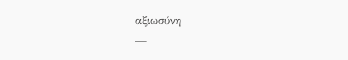αξιωσύνη
—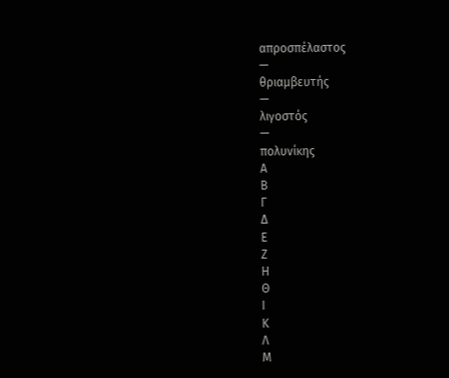απροσπέλαστος
—
θριαμβευτής
—
λιγοστός
—
πολυνίκης
Α
Β
Γ
Δ
Ε
Ζ
Η
Θ
Ι
Κ
Λ
Μ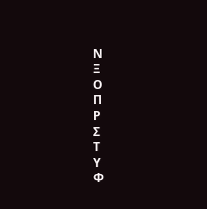Ν
Ξ
Ο
Π
Ρ
Σ
Τ
Υ
Φ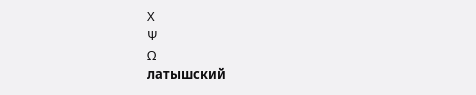Χ
Ψ
Ω
латышский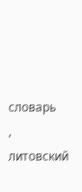словарь
,
литовский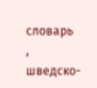словарь
,
шведско-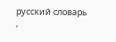русский словарь
,